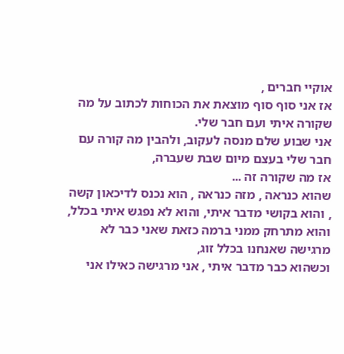אוקיי חברים ,
אז אני סוף סוף מוצאת את הכוחות לכתוב על מה שקורה איתי ועם חבר שלי.
אני שבוע שלם מנסה לעקוב, ולהבין מה קורה עם חבר שלי בעצם מיום שבת שעברה,
אז מה שקורה זה ...
שהוא כנראה , מזה כנראה , הוא נכנס לדיכאון קשה , והוא בקושי מדבר איתי, והוא לא נפגש איתי בכלל,
והוא מתרחק ממני ברמה כזאת שאני כבר לא מרגישה שאנחנו בכלל זוג,
וכשהוא כבר מדבר איתי , אני מרגישה כאילו אני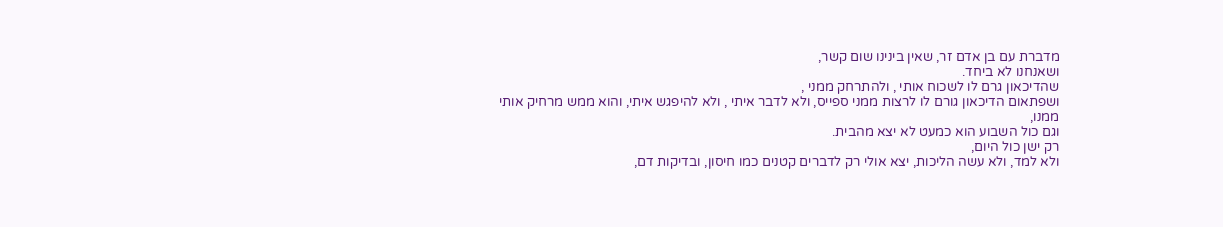מדברת עם בן אדם זר, שאין בינינו שום קשר,
ושאנחנו לא ביחד.
שהדיכאון גרם לו לשכוח אותי , ולהתרחק ממני ,
ושפתאום הדיכאון גורם לו לרצות ממני ספייס, ולא לדבר איתי , ולא להיפגש איתי, והוא ממש מרחיק אותי ממנו,
וגם כול השבוע הוא כמעט לא יצא מהבית.
רק ישן כול היום,
ולא למד, ולא עשה הליכות, יצא אולי רק לדברים קטנים כמו חיסון, ובדיקות דם,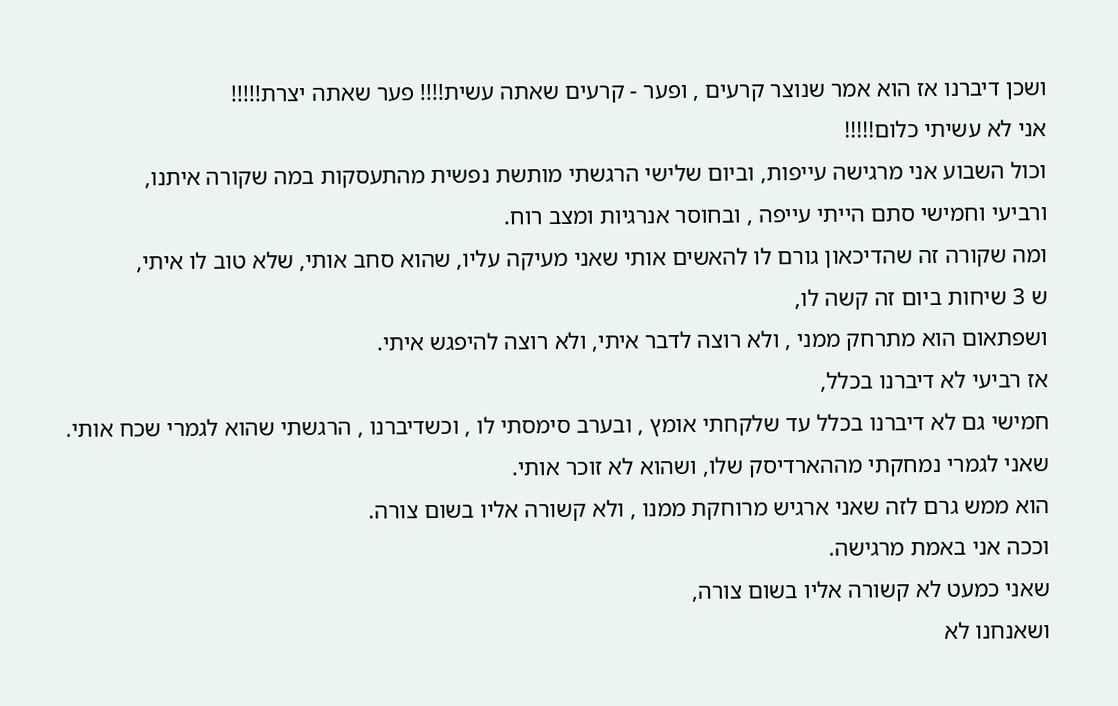ושכן דיברנו אז הוא אמר שנוצר קרעים , ופער - קרעים שאתה עשית!!!! פער שאתה יצרת!!!!!
אני לא עשיתי כלום!!!!!
וכול השבוע אני מרגישה עייפות, וביום שלישי הרגשתי מותשת נפשית מהתעסקות במה שקורה איתנו,
ורביעי וחמישי סתם הייתי עייפה , ובחוסר אנרגיות ומצב רוח.
ומה שקורה זה שהדיכאון גורם לו להאשים אותי שאני מעיקה עליו, שהוא סחב אותי, שלא טוב לו איתי,
ש 3 שיחות ביום זה קשה לו,
ושפתאום הוא מתרחק ממני , ולא רוצה לדבר איתי, ולא רוצה להיפגש איתי.
אז רביעי לא דיברנו בכלל,
חמישי גם לא דיברנו בכלל עד שלקחתי אומץ , ובערב סימסתי לו , וכשדיברנו , הרגשתי שהוא לגמרי שכח אותי.
שאני לגמרי נמחקתי מההארדיסק שלו, ושהוא לא זוכר אותי.
הוא ממש גרם לזה שאני ארגיש מרוחקת ממנו , ולא קשורה אליו בשום צורה.
וככה אני באמת מרגישה.
שאני כמעט לא קשורה אליו בשום צורה,
ושאנחנו לא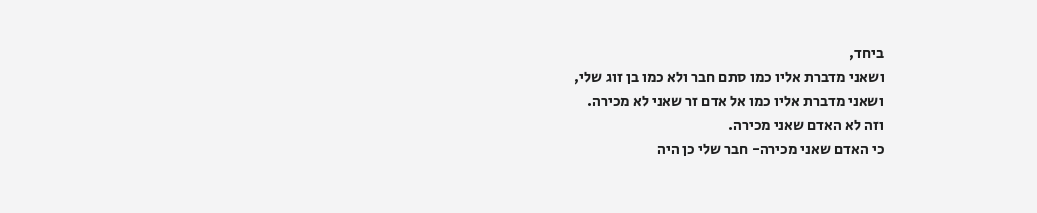ביחד,
ושאני מדברת אליו כמו סתם חבר ולא כמו בן זוג שלי,
ושאני מדברת אליו כמו אל אדם זר שאני לא מכירה.
וזה לא האדם שאני מכירה.
כי האדם שאני מכירה- חבר שלי כן היה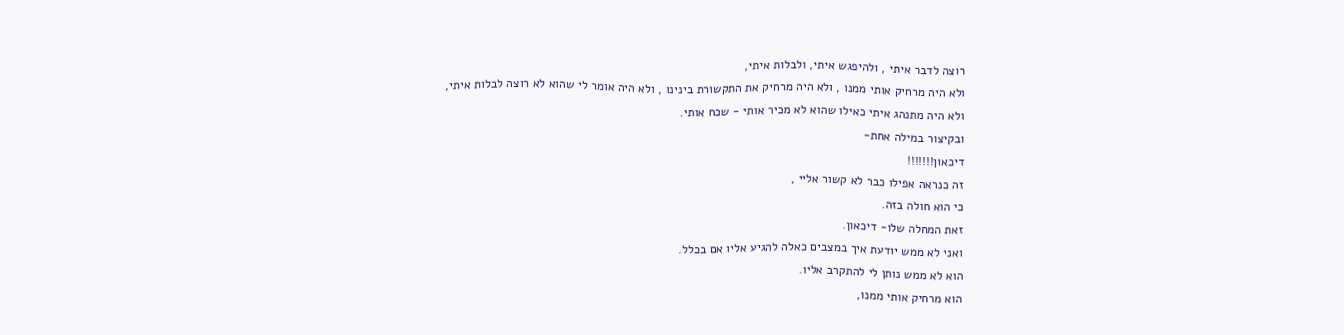רוצה לדבר איתי , ולהיפגש איתי, ולבלות איתי,
ולא היה מרחיק אותי ממנו , ולא היה מרחיק את התקשורת בינינו , ולא היה אומר לי שהוא לא רוצה לבלות איתי,
ולא היה מתנהג איתי כאילו שהוא לא מכיר אותי - שכח אותי.
ובקיצור במילה אחת-
דיכאון!!!!!!!
זה כנראה אפילו כבר לא קשור אליי ,
כי הוא חולה בזה.
זאת המחלה שלו- דיכאון.
ואני לא ממש יודעת איך במצבים כאלה להגיע אליו אם בכלל.
הוא לא ממש נותן לי להתקרב אליו.
הוא מרחיק אותי ממנו,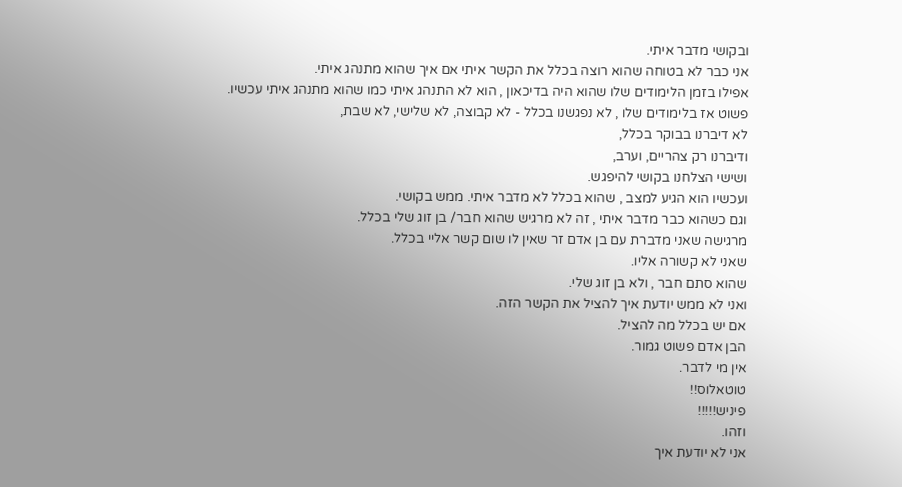ובקושי מדבר איתי.
אני כבר לא בטוחה שהוא רוצה בכלל את הקשר איתי אם איך שהוא מתנהג איתי.
אפילו בזמן הלימודים שלו שהוא היה בדיכאון , הוא לא התנהג איתי כמו שהוא מתנהג איתי עכשיו.
פשוט אז בלימודים שלו , לא נפגשנו בכלל - לא קבוצה, לא שלישי, לא שבת,
לא דיברנו בבוקר בכלל,
ודיברנו רק צהריים, וערב,
ושישי הצלחנו בקושי להיפגש.
ועכשיו הוא הגיע למצב , שהוא בכלל לא מדבר איתי. ממש בקושי.
וגם כשהוא כבר מדבר איתי , זה לא מרגיש שהוא חבר/ בן זוג שלי בכלל.
מרגישה שאני מדברת עם בן אדם זר שאין לו שום קשר אליי בכלל.
שאני לא קשורה אליו.
שהוא סתם חבר , ולא בן זוג שלי.
ואני לא ממש יודעת איך להציל את הקשר הזה.
אם יש בכלל מה להציל.
הבן אדם פשוט גמור.
אין מי לדבר.
טוטאלוס!!
פיניש!!!!!
וזהו.
אני לא יודעת איך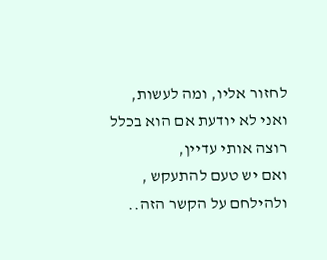לחזור אליו, ומה לעשות,
ואני לא יודעת אם הוא בכלל רוצה אותי עדיין,
ואם יש טעם להתעקש , ולהילחם על הקשר הזה..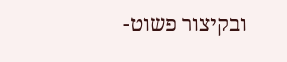ובקיצור פשוט-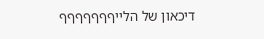דיכאון של הלייףףףףףףף